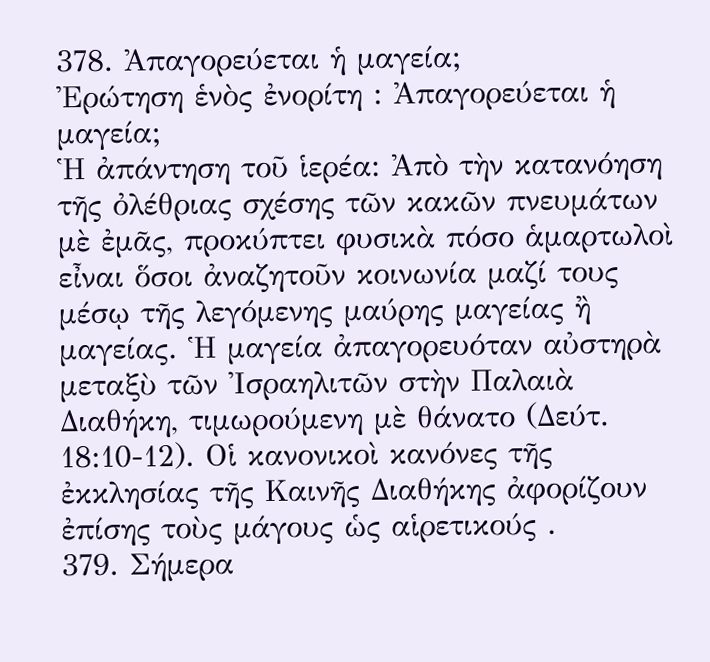378. Ἀπαγορεύεται ἡ μαγεία;
Ἐρώτηση ἑνὸς ἐνορίτη : Ἀπαγορεύεται ἡ μαγεία;
Ἡ ἀπάντηση τοῦ ἱερέα: Ἀπὸ τὴν κατανόηση τῆς ὀλέθριας σχέσης τῶν κακῶν πνευμάτων μὲ ἐμᾶς, προκύπτει φυσικὰ πόσο ἁμαρτωλοὶ εἶναι ὅσοι ἀναζητοῦν κοινωνία μαζί τους μέσῳ τῆς λεγόμενης μαύρης μαγείας ἢ μαγείας. Ἡ μαγεία ἀπαγορευόταν αὐστηρὰ μεταξὺ τῶν Ἰσραηλιτῶν στὴν Παλαιὰ Διαθήκη, τιμωρούμενη μὲ θάνατο (Δεύτ. 18:10-12). Οἱ κανονικοὶ κανόνες τῆς ἐκκλησίας τῆς Καινῆς Διαθήκης ἀφορίζουν ἐπίσης τοὺς μάγους ὡς αἱρετικούς .
379. Σήμερα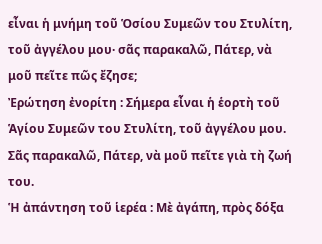εἶναι ἡ μνήμη τοῦ Ὁσίου Συμεῶν του Στυλίτη, τοῦ ἀγγέλου μου· σᾶς παρακαλῶ, Πάτερ, νὰ μοῦ πεῖτε πῶς ἔζησε;
Ἐρώτηση ἐνορίτη : Σήμερα εἶναι ἡ ἑορτὴ τοῦ Ἁγίου Συμεῶν του Στυλίτη, τοῦ ἀγγέλου μου. Σᾶς παρακαλῶ, Πάτερ, νὰ μοῦ πεῖτε γιὰ τὴ ζωή του.
Ἡ ἀπάντηση τοῦ ἱερέα : Μὲ ἀγάπη, πρὸς δόξα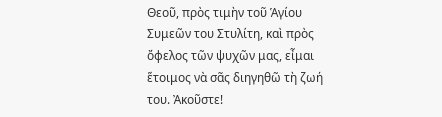Θεοῦ, πρὸς τιμὴν τοῦ Ἁγίου Συμεῶν του Στυλίτη, καὶ πρὸς ὄφελος τῶν ψυχῶν μας, εἶμαι ἕτοιμος νὰ σᾶς διηγηθῶ τὴ ζωή του. Ἀκοῦστε!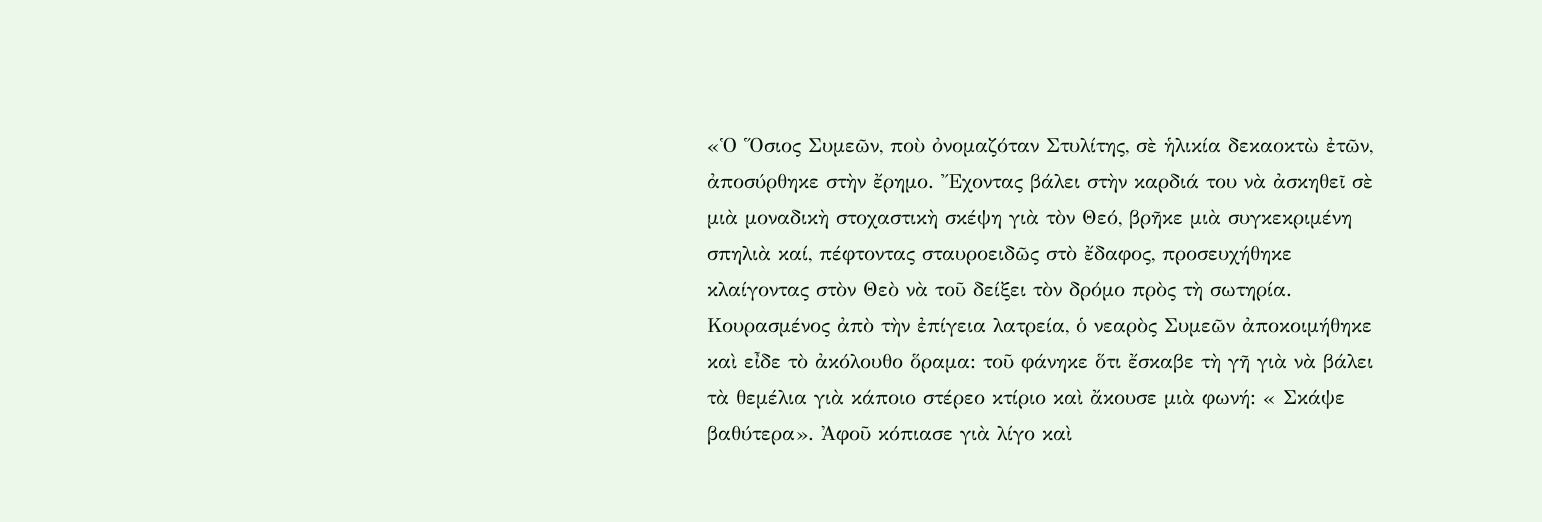«Ὁ Ὅσιος Συμεῶν, ποὺ ὀνομαζόταν Στυλίτης, σὲ ἡλικία δεκαοκτὼ ἐτῶν, ἀποσύρθηκε στὴν ἔρημο. Ἔχοντας βάλει στὴν καρδιά του νὰ ἀσκηθεῖ σὲ μιὰ μοναδικὴ στοχαστικὴ σκέψη γιὰ τὸν Θεό, βρῆκε μιὰ συγκεκριμένη σπηλιὰ καί, πέφτοντας σταυροειδῶς στὸ ἔδαφος, προσευχήθηκε κλαίγοντας στὸν Θεὸ νὰ τοῦ δείξει τὸν δρόμο πρὸς τὴ σωτηρία. Κουρασμένος ἀπὸ τὴν ἐπίγεια λατρεία, ὁ νεαρὸς Συμεῶν ἀποκοιμήθηκε καὶ εἶδε τὸ ἀκόλουθο ὅραμα: τοῦ φάνηκε ὅτι ἔσκαβε τὴ γῆ γιὰ νὰ βάλει τὰ θεμέλια γιὰ κάποιο στέρεο κτίριο καὶ ἄκουσε μιὰ φωνή: « Σκάψε βαθύτερα». Ἀφοῦ κόπιασε γιὰ λίγο καὶ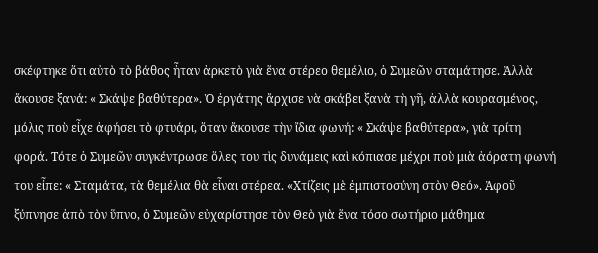σκέφτηκε ὅτι αὐτὸ τὸ βάθος ἦταν ἀρκετὸ γιὰ ἕνα στέρεο θεμέλιο, ὁ Συμεῶν σταμάτησε. Ἀλλὰ ἄκουσε ξανά: « Σκάψε βαθύτερα». Ὁ ἐργάτης ἄρχισε νὰ σκάβει ξανὰ τὴ γῆ, ἀλλὰ κουρασμένος, μόλις ποὺ εἶχε ἀφήσει τὸ φτυάρι, ὅταν ἄκουσε τὴν ἴδια φωνή: « Σκάψε βαθύτερα», γιὰ τρίτη φορά. Τότε ὁ Συμεῶν συγκέντρωσε ὅλες του τὶς δυνάμεις καὶ κόπιασε μέχρι ποὺ μιὰ ἀόρατη φωνή του εἶπε: « Σταμάτα, τὰ θεμέλια θὰ εἶναι στέρεα. «Χτίζεις μὲ ἐμπιστοσύνη στὸν Θεό». Ἀφοῦ ξύπνησε ἀπὸ τὸν ὕπνο, ὁ Συμεῶν εὐχαρίστησε τὸν Θεὸ γιὰ ἕνα τόσο σωτήριο μάθημα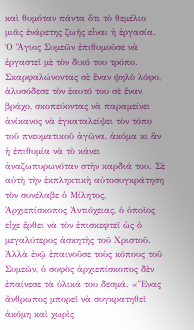καὶ θυμόταν πάντα ὅτι τὸ θεμέλιο μιᾶς ἐνάρετης ζωῆς εἶναι ἡ ἐργασία.
Ὁ Ἅγιος Συμεῶν ἐπιθυμοῦσε νὰ ἐργαστεῖ μὲ τὸν δικό του τρόπο. Σκαρφαλώνοντας σὲ ἕναν ψηλὸ λόφο, ἁλυσόδεσε τὸν ἑαυτό του σὲ ἕναν βράχο, σκοπεύοντας νὰ παραμείνει ἀνίκανος νὰ ἐγκαταλείψει τὸν τόπο τοῦ πνευματικοῦ ἀγῶνα, ἀκόμα κι ἂν ἡ ἐπιθυμία νὰ τὸ κάνει ἀναζωπυρωνόταν στὴν καρδιά του. Σὲ αὐτὴ τὴν ἐκπληκτικὴ αὐτοσυγκράτηση τὸν συνέλαβε ὁ Μίλητος, Ἀρχιεπίσκοπος Ἀντιόχειας, ὁ ὁποῖος εἶχε ἔρθει νὰ τὸν ἐπισκεφτεῖ ὡς ὁ μεγαλύτερος ἀσκητὴς τοῦ Χριστοῦ. Ἀλλὰ ἐνῷ ἐπαινοῦσε τοὺς κόπους τοῦ Συμεῶν, ὁ σοφὸς ἀρχιεπίσκοπος δὲν ἐπαίνεσε τὰ ὑλικά του δεσμά. «Ἕνας ἄνθρωπος μπορεῖ νὰ συγκρατηθεῖ ἀκόμη καὶ χωρὶς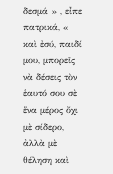δεσμά » , εἶπε πατρικά, « καὶ ἐσύ, παιδί μου, μπορεῖς νὰ δέσεις τὸν ἑαυτό σου σὲ ἕνα μέρος ὄχι μὲ σίδερο, ἀλλὰ μὲ θέληση καὶ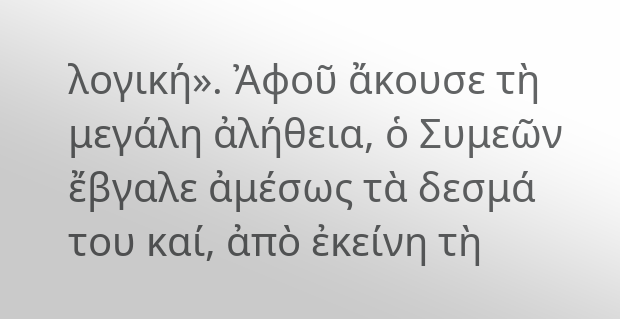λογική». Ἀφοῦ ἄκουσε τὴ μεγάλη ἀλήθεια, ὁ Συμεῶν ἔβγαλε ἀμέσως τὰ δεσμά του καί, ἀπὸ ἐκείνη τὴ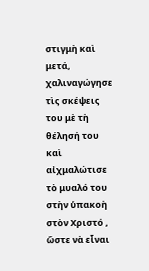στιγμὴ καὶ μετά, χαλιναγώγησε τὶς σκέψεις του μὲ τὴ θέλησή του καὶ αἰχμαλώτισε τὸ μυαλό του στὴν ὑπακοὴ στὸν Χριστό , ὥστε νὰ εἶναι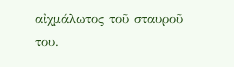αἰχμάλωτος τοῦ σταυροῦ του.